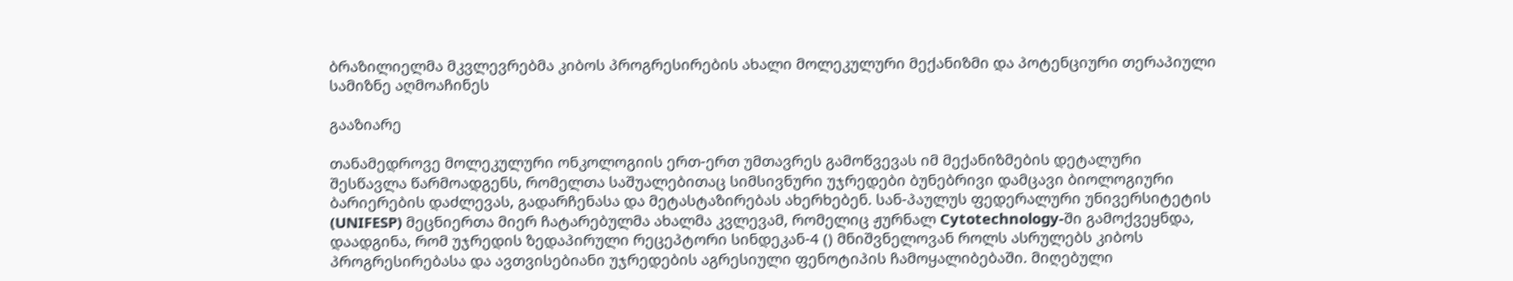ბრაზილიელმა მკვლევრებმა კიბოს პროგრესირების ახალი მოლეკულური მექანიზმი და პოტენციური თერაპიული სამიზნე აღმოაჩინეს

გააზიარე

თანამედროვე მოლეკულური ონკოლოგიის ერთ-ერთ უმთავრეს გამოწვევას იმ მექანიზმების დეტალური შესწავლა წარმოადგენს, რომელთა საშუალებითაც სიმსივნური უჯრედები ბუნებრივი დამცავი ბიოლოგიური ბარიერების დაძლევას, გადარჩენასა და მეტასტაზირებას ახერხებენ. სან-პაულუს ფედერალური უნივერსიტეტის (UNIFESP) მეცნიერთა მიერ ჩატარებულმა ახალმა კვლევამ, რომელიც ჟურნალ Cytotechnology-ში გამოქვეყნდა, დაადგინა, რომ უჯრედის ზედაპირული რეცეპტორი სინდეკან-4 () მნიშვნელოვან როლს ასრულებს კიბოს პროგრესირებასა და ავთვისებიანი უჯრედების აგრესიული ფენოტიპის ჩამოყალიბებაში. მიღებული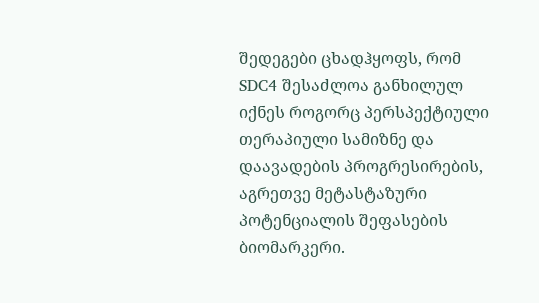შედეგები ცხადჰყოფს, რომ SDC4 შესაძლოა განხილულ იქნეს როგორც პერსპექტიული თერაპიული სამიზნე და დაავადების პროგრესირების, აგრეთვე მეტასტაზური პოტენციალის შეფასების ბიომარკერი.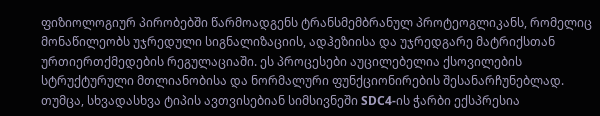ფიზიოლოგიურ პირობებში წარმოადგენს ტრანსმემბრანულ პროტეოგლიკანს, რომელიც მონაწილეობს უჯრედული სიგნალიზაციის, ადჰეზიისა და უჯრედგარე მატრიქსთან ურთიერთქმედების რეგულაციაში. ეს პროცესები აუცილებელია ქსოვილების სტრუქტურული მთლიანობისა და ნორმალური ფუნქციონირების შესანარჩუნებლად. თუმცა, სხვადასხვა ტიპის ავთვისებიან სიმსივნეში SDC4-ის ჭარბი ექსპრესია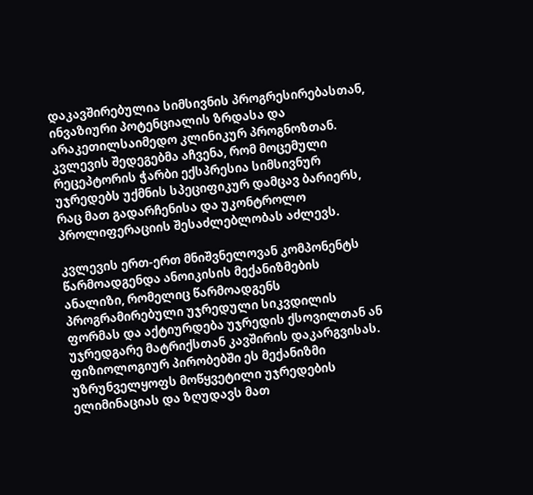დაკავშირებულია სიმსივნის პროგრესირებასთან, ინვაზიური პოტენციალის ზრდასა და არაკეთილსაიმედო კლინიკურ პროგნოზთან. კვლევის შედეგებმა აჩვენა, რომ მოცემული რეცეპტორის ჭარბი ექსპრესია სიმსივნურ უჯრედებს უქმნის სპეციფიკურ დამცავ ბარიერს, რაც მათ გადარჩენისა და უკონტროლო პროლიფერაციის შესაძლებლობას აძლევს.

კვლევის ერთ-ერთ მნიშვნელოვან კომპონენტს წარმოადგენდა ანოიკისის მექანიზმების ანალიზი, რომელიც წარმოადგენს პროგრამირებული უჯრედული სიკვდილის ფორმას და აქტიურდება უჯრედის ქსოვილთან ან უჯრედგარე მატრიქსთან კავშირის დაკარგვისას. ფიზიოლოგიურ პირობებში ეს მექანიზმი უზრუნველყოფს მოწყვეტილი უჯრედების ელიმინაციას და ზღუდავს მათ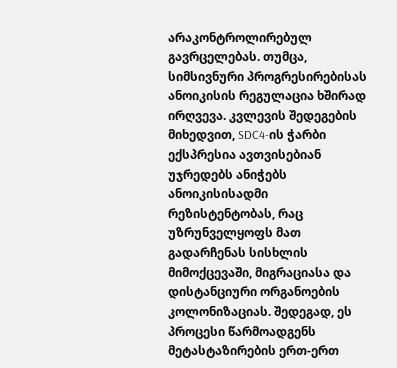არაკონტროლირებულ გავრცელებას. თუმცა, სიმსივნური პროგრესირებისას ანოიკისის რეგულაცია ხშირად ირღვევა. კვლევის შედეგების მიხედვით, SDC4-ის ჭარბი ექსპრესია ავთვისებიან უჯრედებს ანიჭებს ანოიკისისადმი რეზისტენტობას, რაც უზრუნველყოფს მათ გადარჩენას სისხლის მიმოქცევაში, მიგრაციასა და დისტანციური ორგანოების კოლონიზაციას. შედეგად, ეს პროცესი წარმოადგენს მეტასტაზირების ერთ-ერთ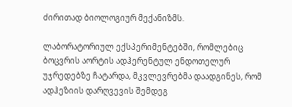ძირითად ბიოლოგიურ მექანიზმს.

ლაბორატორიულ ექსპერიმენტებში, რომლებიც ბოცვრის აორტის ადჰერენტულ ენდოთელურ უჯრედებზე ჩატარდა, მკვლევრებმა დაადგინეს, რომ ადჰეზიის დარღვევის შემდეგ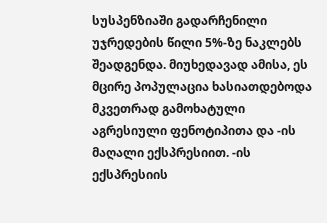სუსპენზიაში გადარჩენილი უჯრედების წილი 5%-ზე ნაკლებს შეადგენდა. მიუხედავად ამისა, ეს მცირე პოპულაცია ხასიათდებოდა მკვეთრად გამოხატული აგრესიული ფენოტიპითა და -ის მაღალი ექსპრესიით. -ის ექსპრესიის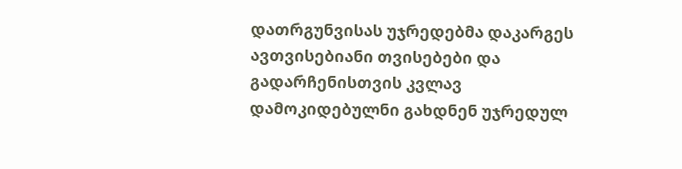დათრგუნვისას უჯრედებმა დაკარგეს ავთვისებიანი თვისებები და გადარჩენისთვის კვლავ დამოკიდებულნი გახდნენ უჯრედულ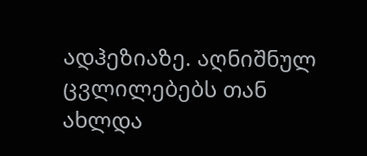ადჰეზიაზე. აღნიშნულ ცვლილებებს თან ახლდა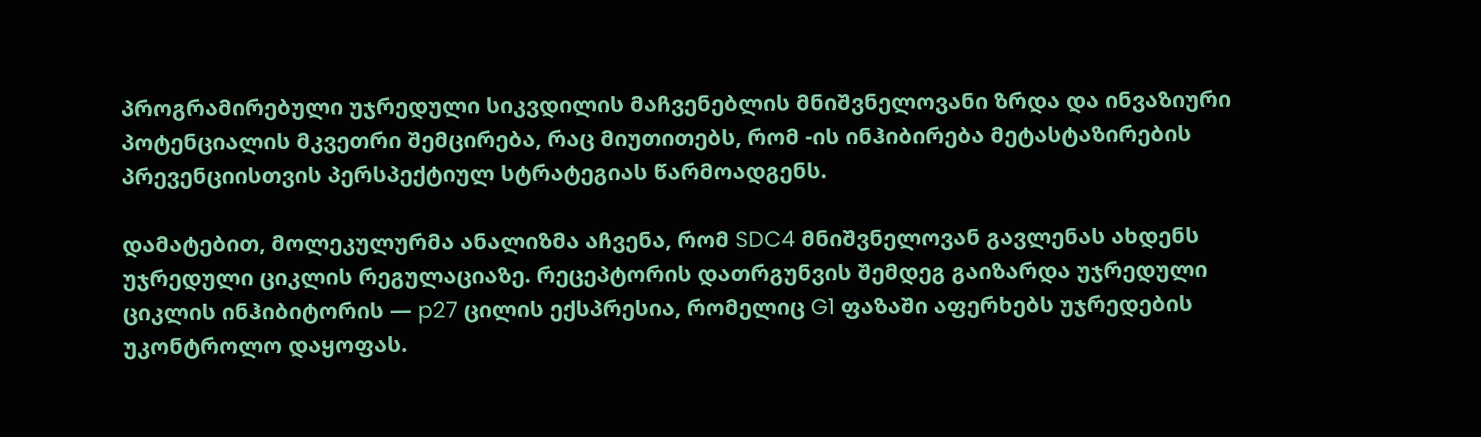პროგრამირებული უჯრედული სიკვდილის მაჩვენებლის მნიშვნელოვანი ზრდა და ინვაზიური პოტენციალის მკვეთრი შემცირება, რაც მიუთითებს, რომ -ის ინჰიბირება მეტასტაზირების პრევენციისთვის პერსპექტიულ სტრატეგიას წარმოადგენს.

დამატებით, მოლეკულურმა ანალიზმა აჩვენა, რომ SDC4 მნიშვნელოვან გავლენას ახდენს უჯრედული ციკლის რეგულაციაზე. რეცეპტორის დათრგუნვის შემდეგ გაიზარდა უჯრედული ციკლის ინჰიბიტორის — p27 ცილის ექსპრესია, რომელიც G1 ფაზაში აფერხებს უჯრედების უკონტროლო დაყოფას.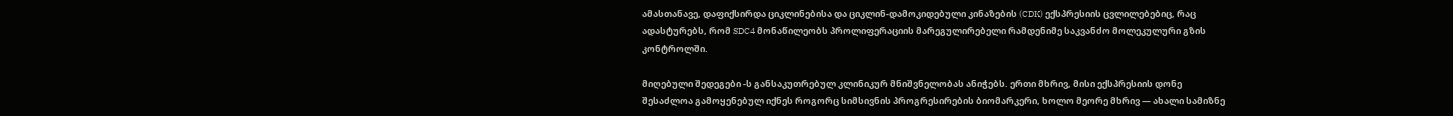ამასთანავე, დაფიქსირდა ციკლინებისა და ციკლინ-დამოკიდებული კინაზების (CDK) ექსპრესიის ცვლილებებიც, რაც ადასტურებს, რომ SDC4 მონაწილეობს პროლიფერაციის მარეგულირებელი რამდენიმე საკვანძო მოლეკულური გზის კონტროლში.

მიღებული შედეგები -ს განსაკუთრებულ კლინიკურ მნიშვნელობას ანიჭებს. ერთი მხრივ, მისი ექსპრესიის დონე შესაძლოა გამოყენებულ იქნეს როგორც სიმსივნის პროგრესირების ბიომარკერი, ხოლო მეორე მხრივ — ახალი სამიზნე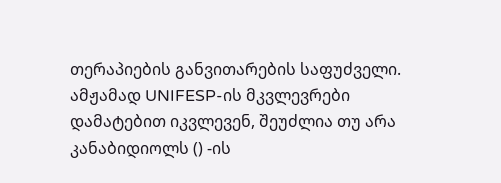თერაპიების განვითარების საფუძველი. ამჟამად UNIFESP-ის მკვლევრები დამატებით იკვლევენ, შეუძლია თუ არა კანაბიდიოლს () -ის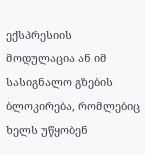ექსპრესიის მოდულაცია ან იმ სასიგნალო გზების ბლოკირება, რომლებიც ხელს უწყობენ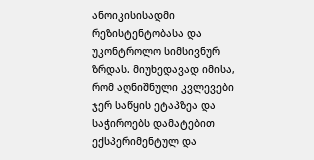ანოიკისისადმი რეზისტენტობასა და უკონტროლო სიმსივნურ ზრდას. მიუხედავად იმისა, რომ აღნიშნული კვლევები ჯერ საწყის ეტაპზეა და საჭიროებს დამატებით ექსპერიმენტულ და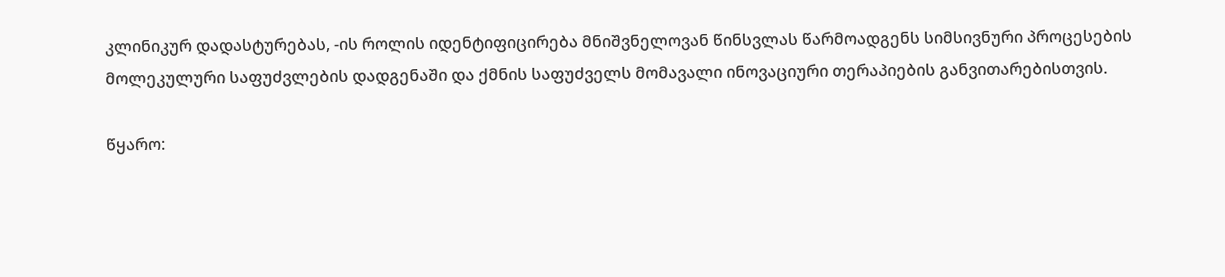კლინიკურ დადასტურებას, -ის როლის იდენტიფიცირება მნიშვნელოვან წინსვლას წარმოადგენს სიმსივნური პროცესების მოლეკულური საფუძვლების დადგენაში და ქმნის საფუძველს მომავალი ინოვაციური თერაპიების განვითარებისთვის.

წყარო: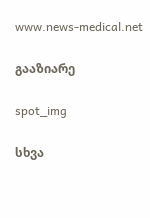www.news-medical.net

გააზიარე

spot_img

სხვა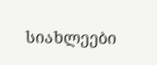სიახლეები